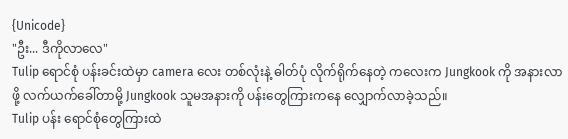{Unicode}
"ဦး... ဒီကိုလာလေ"
Tulip ရောင်စုံ ပန်းခင်းထဲမှာ camera လေး တစ်လုံးနဲ့ ဓါတ်ပုံ လိုက်ရိုက်နေတဲ့ ကလေးက Jungkook ကို အနားလာဖို့ လက်ယက်ခေါ်တာမို့ Jungkook သူမအနားကို ပန်းတွေကြားကနေ လျှောက်လာခဲ့သည်။
Tulip ပန်း ရောင်စုံတွေကြားထဲ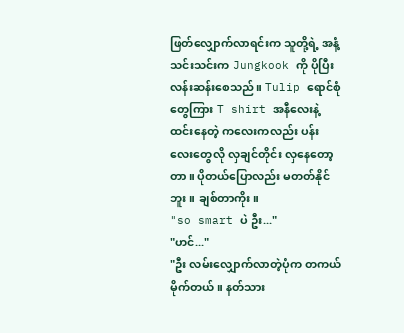ဖြတ်လျှောက်လာရင်းက သူတို့ရဲ့ အနံ့သင်းသင်းက Jungkook ကို ပိုပြီး လန်းဆန်းစေသည်။ Tulip ရောင်စုံတွေကြား T shirt အနီလေးနဲ့ ထင်းနေတဲ့ ကလေးကလည်း ပန်းလေးတွေလို လှချင်တိုင်း လှနေတော့တာ။ ပိုတယ်ပြောလည်း မတတ်နိုင်ဘူး။ ချစ်တာကိုး။
"so smart ပဲ ဦး..."
"ဟင်..."
"ဦး လမ်းလျှောက်လာတဲ့ပုံက တကယ်မိုက်တယ်။ နတ်သား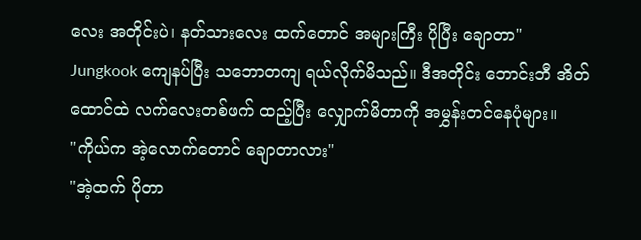လေး အတိုင်းပဲ၊ နတ်သားလေး ထက်တောင် အများကြီး ပိုပြီး ချောတာ"
Jungkook ကျေနပ်ပြီး သဘောတကျ ရယ်လိုက်မိသည်။ ဒီအတိုင်း ဘောင်းဘီ အိတ်ထောင်ထဲ လက်လေးတစ်ဖက် ထည့်ပြီး လျှောက်မိတာကို အမွှန်းတင်နေပုံများ။
"ကိုယ်က အဲ့လောက်တောင် ချောတာလား"
"အဲ့ထက် ပိုတာ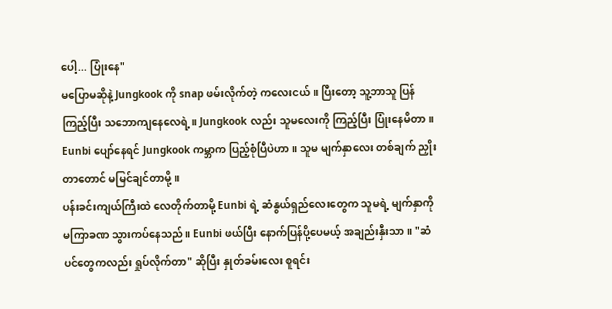ပေါ့... ပြုံးနေ"
မပြောမဆိုနဲ့ Jungkook ကို snap ဖမ်းလိုက်တဲ့ ကလေးငယ်။ ပြီးတော့ သူ့ဘာသူ ပြန်ကြည့်ပြီး သဘောကျနေလေရဲ့။ Jungkook လည်း သူမလေးကို ကြည့်ပြီး ပြုံးနေမိတာ။ Eunbi ပျော်နေရင် Jungkook ကမ္ဘာက ပြည့်စုံပြီပဲဟာ။ သူမ မျက်နှာလေး တစ်ချက် ညှိုးတာတောင် မမြင်ချင်တာမို့။
ပန်းခင်းကျယ်ကြီးထဲ လေတိုက်တာမို့ Eunbi ရဲ့ ဆံနွယ်ရှည်လေးတွေက သူမရဲ့ မျက်နှာကို မကြာခဏ သွားကပ်နေသည်။ Eunbi ဖယ်ပြီး နောက်ပြန်ပို့ပေမယ့် အချည်းနှီးသာ။ "ဆံပင်တွေကလည်း ရှုပ်လိုက်တာ" ဆိုပြီး နှုတ်ခမ်းလေး စူရင်း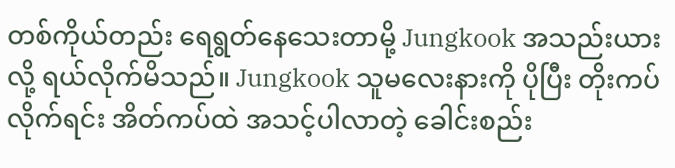တစ်ကိုယ်တည်း ရေရွတ်နေသေးတာမို့ Jungkook အသည်းယားလို့ ရယ်လိုက်မိသည်။ Jungkook သူမလေးနားကို ပိုပြီး တိုးကပ်လိုက်ရင်း အိတ်ကပ်ထဲ အသင့်ပါလာတဲ့ ခေါင်းစည်း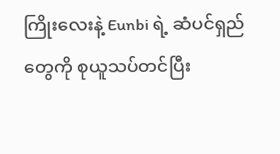ကြိုးလေးနဲ့ Eunbi ရဲ့ ဆံပင်ရှည်တွေကို စုယူသပ်တင်ပြီး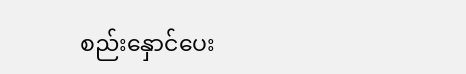စည်းနှောင်ပေး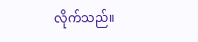လိုက်သည်။